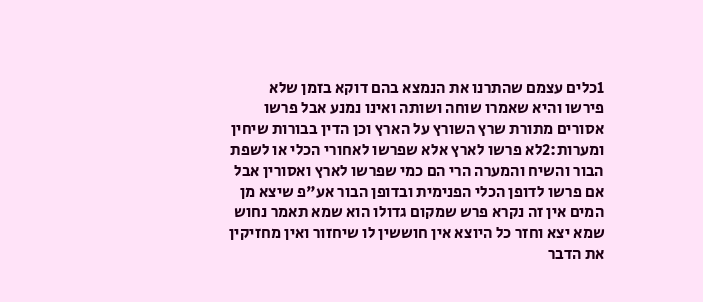1כלים עצמם שהתרנו את הנמצא בהם דוקא בזמן שלא פירשו והיא שאמרו שוחה ושותה ואינו נמנע אבל פרשו אסורים מתורת שרץ השורץ על הארץ וכן הדין בבורות שיחין ומערות:2לא פרשו לארץ אלא שפרשו לאחורי הכלי או לשפת הבור והשיח והמערה הרי הם כמי שפרשו לארץ ואסורין אבל אם פרשו לדופן הכלי הפנימית ובדופן הבור אע"פ שיצא מן המים אין זה נקרא פרש שמקום גדולו הוא שמא תאמר נחוש שמא יצא וחזר כל היוצא אין חוששין לו שיחזור ואין מחזיקין את הדבר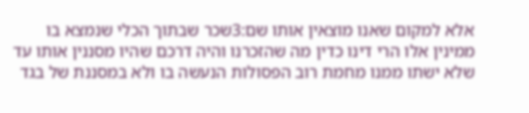אלא למקום שאנו מוצאין אותו שם:3שכר שבתוך הכלי שנמצא בו ממינין אלו הרי דינו כדין מה שהזכרנו והיה דרכם שהיו מסננין אותו עד שלא ישתו ממנו מחמת רוב הפסולות הנעשה בו ולא במסננת של בגד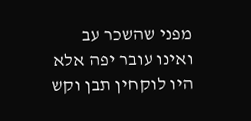מפני שהשכר עב ואינו עובר יפה אלא היו לוקחין תבן וקש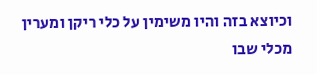וכיוצא בזה והיו משימין על כלי ריקן ומערין מכלי שבו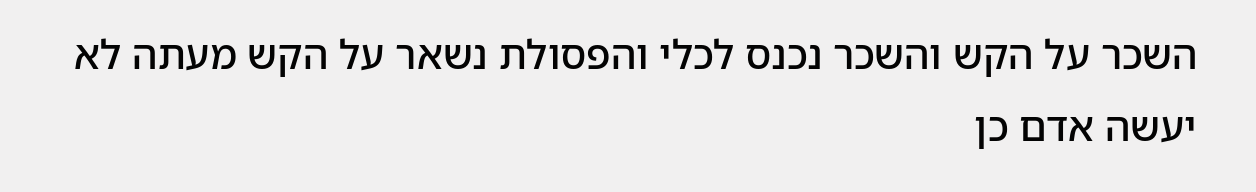השכר על הקש והשכר נכנס לכלי והפסולת נשאר על הקש מעתה לא יעשה אדם כן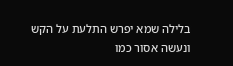בלילה שמא יפרש התלעת על הקש ונעשה אסור כמו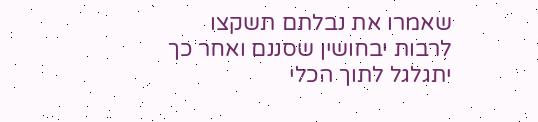שאמרו את נבלתם תשקצו לרבות יבחושין שסננם ואחר כך יתגלגל לתוך הכלי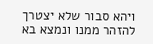ויהא סבור שלא יצטרך להזהר ממנו ונמצא בא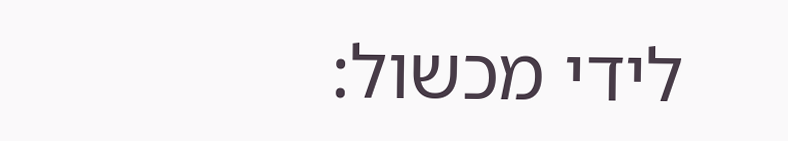לידי מכשול: